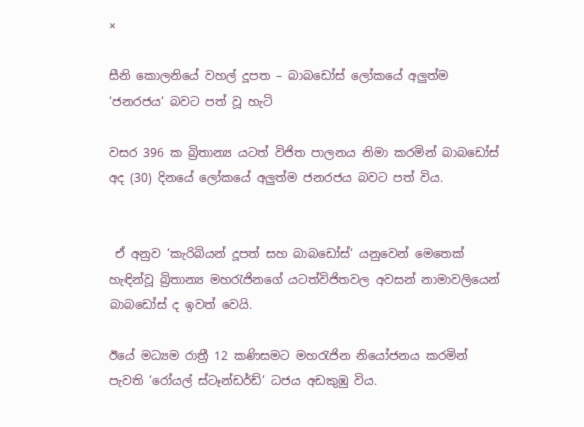×

සීනි කොලනියේ වහල් දූපත – බාබඩෝස් ලෝකයේ අලුත්ම ‘ජනරජය‘ බවට පත් වූ හැටි

වසර 396 ක බ්‍රිතාන්‍ය යටත් විජිත පාලනය නිමා කරමින් බාබඩෝස් අද (30) දිනයේ ලෝකයේ අලුත්ම ජනරජය බවට පත් විය.


 ඒ අනුව ‘කැරිබියන් දූපත් සහ බාබඩෝස්‘ යනුවෙන් මෙතෙක් හැඳින්වූ බ්‍රිතාන්‍ය මහරැජිනගේ යටත්විජිතවල අවසන් නාමාවලියෙන් බාබඩෝස් ද ඉවත් වෙයි.

ඊයේ මධ්‍යම රාත්‍රී 12 කණිසමට මහරැජින නියෝජනය කරමින් පැවති ‘රෝයල් ස්ටෑන්ඩර්ඩ්‘ ධජය අඩකුඹු විය.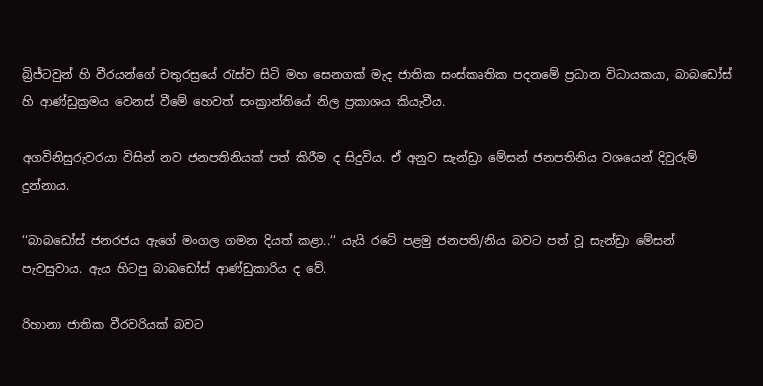බ්‍රිජ්ටවුන් හි වීරයන්ගේ චතුරස්‍රයේ රැස්ව සිටි මහ සෙනගක් මැද ජාතික සංස්කෘතික පදනමේ ප්‍රධාන විධායකයා, බාබඩෝස් හි ආණ්ඩුක්‍රමය වෙනස් වීමේ හෙවත් සංක්‍රාන්තියේ නිල ප්‍රකාශය කියැවීය.

අගවිනිසුරුවරයා විසින් නව ජනපතිනියක් පත් කිරීම ද සිදුවිය. ඒ අනුව සැන්ඩ්‍රා මේසන් ජනපතිනිය වශයෙන් දිවුරුම් දුන්නාය.

‘‘බාබඩෝස් ජනරජය ඇගේ මංගල ගමන දියත් කළා..‘‘ යැයි රටේ පළමු ජනපති/නිය බවට පත් වූ සැන්ඩ්‍රා මේසන් පැවසුවාය. ඇය හිටපු බාබඩෝස් ආණ්ඩුකාරිය ද වේ.

රිහානා ජාතික වීරවරියක් බවට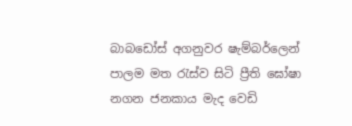බාබඩෝස් අගනුවර ෂැම්බර්ලෙන් පාලම මත රැස්ව සිටි ප්‍රීති ඝෝෂා නගන ජනකාය මැද වෙඩි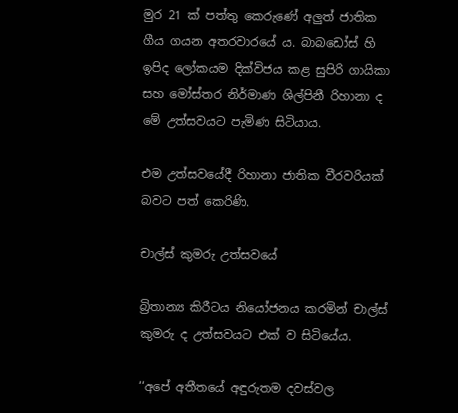මුර 21 ක් පත්තු කෙරුණේ අලුත් ජාතික ගීය ගයන අතරවාරයේ ය. බාබඩෝස් හි ඉපිද ලෝකයම දික්විජය කළ සුපිරි ගායිකා සහ මෝස්තර නිර්මාණ ශිල්පිනී රිහානා ද මේ උත්සවයට පැමිණ සිටියාය.

එම උත්සවයේදී රිහානා ජාතික වීරවරියක් බවට පත් කෙරිණි.

චාල්ස් කුමරු උත්සවයේ

බ්‍රිතාන්‍ය කිරීටය නියෝජනය කරමින් චාල්ස් කුමරු ද උත්සවයට එක් ව සිටියේය.

‘‘අපේ අතීතයේ අඳුරුතම දවස්වල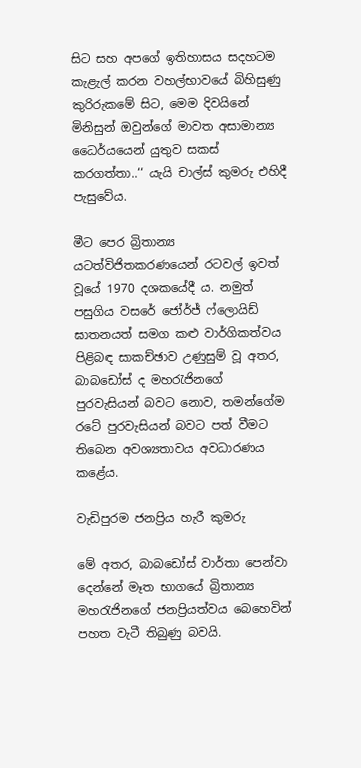සිට සහ අපගේ ඉතිහාසය සදහටම කැළැල් කරන වහල්භාවයේ බිහිසුණු කුරිරුකමේ සිට, මෙම දිවයිනේ මිනිසුන් ඔවුන්ගේ මාවත අසාමාන්‍ය ධෛර්යයෙන් යුතුව සකස් කරගත්තා..‘‘ යැයි චාල්ස් කුමරු එහිදී පැසුවේය.

මීට පෙර බ්‍රිතාන්‍ය යටත්විජිතකරණයෙන් රටවල් ඉවත් වූයේ 1970 දශකයේදී ය. නමුත් පසුගිය වසරේ ජෝර්ජ් ෆ්ලොයිඩ් ඝාතනයත් සමග කළු වාර්ගිකත්වය පිළිබඳ සාකච්ඡාව උණුසුම් වූ අතර, බාබඩෝස් ද මහරැජිනගේ පුරවැසියන් බවට නොව, තමන්ගේම රටේ පුරවැසියන් බවට පත් වීමට තිබෙන අවශ්‍යතාවය අවධාරණය කළේය.

වැඩිපුරම ජනප්‍රිය හැරී කුමරු

මේ අතර, බාබඩෝස් වාර්තා පෙන්වා දෙන්නේ මෑත භාගයේ බ්‍රිතාන්‍ය මහරැජිනගේ ජනප්‍රියත්වය බෙහෙවින් පහත වැටී තිබුණු බවයි.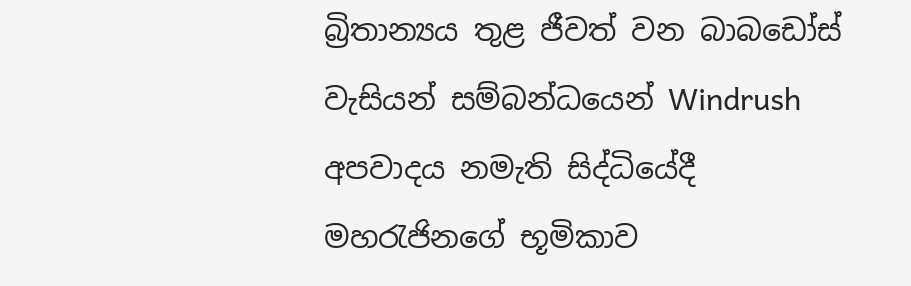බ්‍රිතාන්‍යය තුළ ජීවත් වන බාබඩෝස් වැසියන් සම්බන්ධයෙන් Windrush අපවාදය නමැති සිද්ධියේදී මහරැජිනගේ භූමිකාව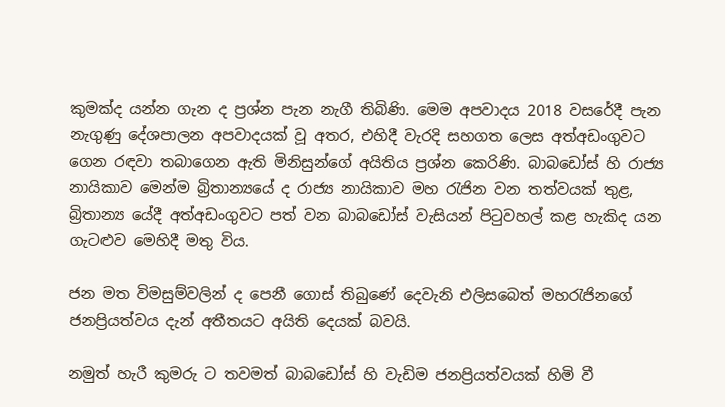කුමක්ද යන්න ගැන ද ප්‍රශ්න පැන නැගී තිබිණි. මෙම අපවාදය 2018 වසරේදී පැන නැගුණු දේශපාලන අපවාදයක් වූ අතර, එහිදී වැරදි සහගත ලෙස අත්අඩංගුවට ගෙන රඳවා තබාගෙන ඇති මිනිසුන්ගේ අයිතිය ප්‍රශ්න කෙරිණි. බාබඩෝස් හි රාජ්‍ය නායිකාව මෙන්ම බ්‍රිතාන්‍යයේ ද රාජ්‍ය නායිකාව මහ රැජින වන තත්වයක් තුළ, බ්‍රිතාන්‍ය යේදී අත්අඩංගුවට පත් වන බාබඩෝස් වැසියන් පිටුවහල් කළ හැකිද යන ගැටළුව මෙහිදී මතු විය.

ජන මත විමසුම්වලින් ද පෙනී ගොස් තිබුණේ දෙවැනි එලිසබෙත් මහරැජිනගේ ජනප්‍රියත්වය දැන් අතීතයට අයිති දෙයක් බවයි.

නමුත් හැරී කුමරු ට තවමත් බාබඩෝස් හි වැඩිම ජනප්‍රියත්වයක් හිමි වී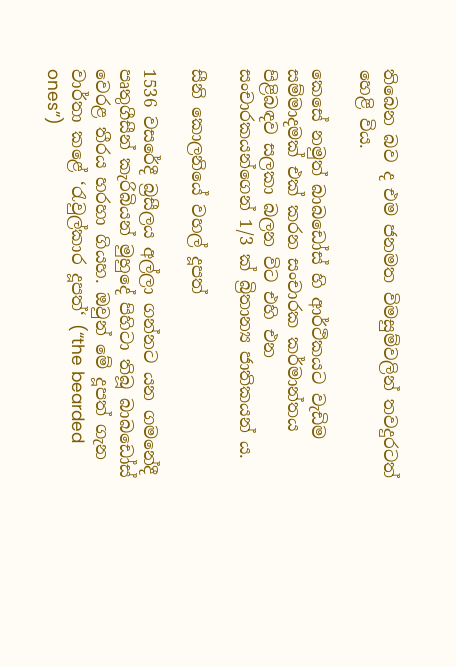තිබෙන බව ද එම ජනමත විමසුම්වලින් තවදුරටත් හෙළි විය.

කෙසේ නමුත් බාබඩෝස් හි ආර්ථිකයට වැඩිම සම්මාදමක් එක් කරන සංචාරක කර්මාන්තය පිළිබඳව සලකා බලන විට එහි එන සංචාරකයන්ගෙන් 1/3 ක් බ්‍රිතාන්‍ය ජාතිකයන් ය.

සීනි කොලනියේ වහල් දූපත්

1536 වසරේදී බ්‍රසීලය අල්ලා ගන්නට යන ගමනේදී පෘතුගීසීන් කැරිබියන් මුහුදේ පිහිටා තිබූ බාබඩෝස් වෙරළ තීරය හරහා ගියහ. ඔවුන් මේ දූපත් ගැන වාර්තා කළේ ‘රැවුල්කාර දූපත්‘ (“the bearded ones”)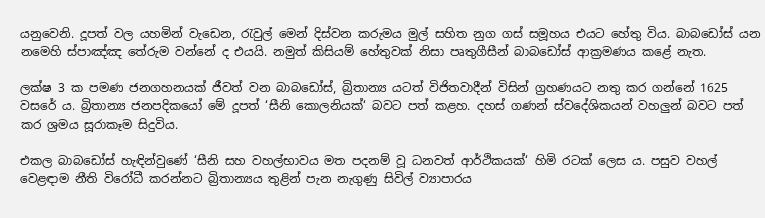යනුවෙනි. දූපත් වල යහමින් වැඩෙන, රැවුල් මෙන් දිස්වන කරුමය මුල් සහිත නුග ගස් සමූහය එයට හේතු විය. බාබඩෝස් යන නමෙහි ස්පාඤ්ඤ තේරුම වන්නේ ද එයයි. නමුත් කිසියම් හේතුවක් නිසා පෘතුගීසීන් බාබඩෝස් ආක්‍රමණය කළේ නැත.

ලක්ෂ 3 ක පමණ ජනගහනයක් ජීවත් වන බාබඩෝස්, බ්‍රිතාන්‍ය යටත් විජිතවාදීන් විසින් ග්‍රහණයට නතු කර ගන්නේ 1625 වසරේ ය. බ්‍රිතාන්‍ය ජනපදිකයෝ මේ දූපත් ‘සීනි කොලනියක්‘ බවට පත් කළහ. දහස් ගණන් ස්වදේශිකයන් වහලුන් බවට පත් කර ශ්‍රමය සූරාකෑම සිදුවිය.

එකල බාබඩෝස් හැඳින්වුණේ ‘සීනි සහ වහල්භාවය මත පදනම් වූ ධනවත් ආර්ථිකයක්‘ හිමි රටක් ලෙස ය. පසුව වහල් වෙළඳාම නීති විරෝධී කරන්නට බ්‍රිතාන්‍යය තුළින් පැන නැගුණු සිවිල් ව්‍යාපාරය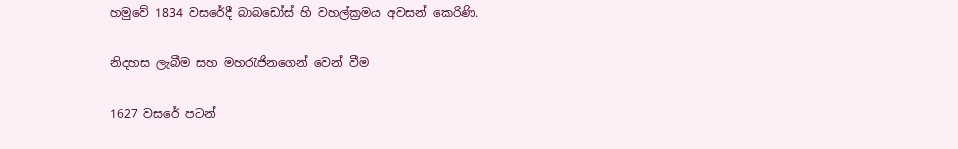හමුවේ 1834 වසරේදී බාබඩෝස් හි වහල්ක්‍රමය අවසන් කෙරිණි.

නිදහස ලැබීම සහ මහරැජිනගෙන් වෙන් වීම

1627 වසරේ පටන්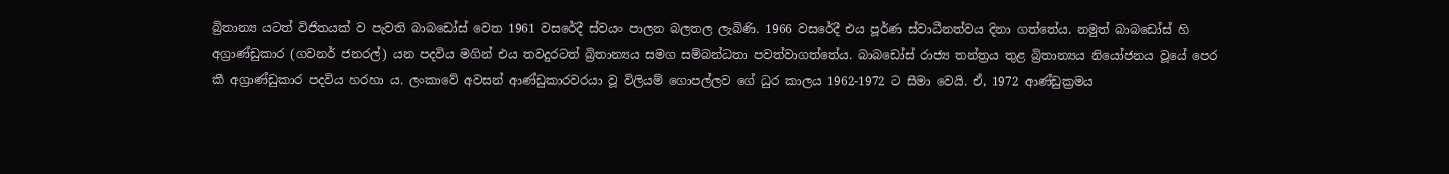බ්‍රිතාන්‍ය යටත් විජිතයක් ව පැවති බාබඩෝස් වෙත 1961 වසරේදී ස්වයං පාලන බලතල ලැබිණි. 1966 වසරේදී එය පූර්ණ ස්වාධීනත්වය දිනා ගත්තේය. නමුත් බාබඩෝස් හි අග්‍රාණ්ඩුකාර (ගවනර් ජනරල්) යන පදවිය මගින් එය තවදුරටත් බ්‍රිතාන්‍යය සමග සම්බන්ධතා පවත්වාගත්තේය. බාබඩෝස් රාජ්‍ය තන්ත්‍රය තුළ බ්‍රිතාන්‍යය නියෝජනය වූයේ පෙර කී අග්‍රාණ්ඩුකාර පදවිය හරහා ය. ලංකාවේ අවසන් ආණ්ඩුකාරවරයා වූ විලියම් ගොපල්ලව ගේ ධුර කාලය 1962-1972 ට සීමා වෙයි. ඒ, 1972 ආණ්ඩුක්‍රමය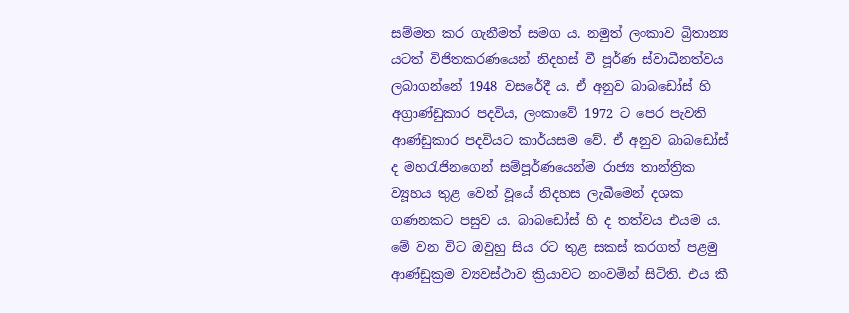සම්මත කර ගැනීමත් සමග ය. නමුත් ලංකාව බ්‍රිතාන්‍ය යටත් විජිතකරණයෙන් නිදහස් වී පූර්ණ ස්වාධීනත්වය ලබාගන්නේ 1948 වසරේදී ය. ඒ අනුව බාබඩෝස් හි අග්‍රාණ්ඩුකාර පදවිය, ලංකාවේ 1972 ට පෙර පැවති ආණ්ඩුකාර පදවියට කාර්යසම වේ. ඒ අනුව බාබඩෝස් ද මහරැජිනගෙන් සම්පූර්ණයෙන්ම රාජ්‍ය තාන්ත්‍රික ව්‍යූහය තුළ වෙන් වූයේ නිදහස ලැබීමෙන් දශක ගණනකට පසුව ය. බාබඩෝස් හි ද තත්වය එයම ය. මේ වන විට ඔවුහු සිය රට තුළ සකස් කරගත් පළමු ආණ්ඩුක්‍රම ව්‍යවස්ථාව ක්‍රියාවට නංවමින් සිටිති. එය කී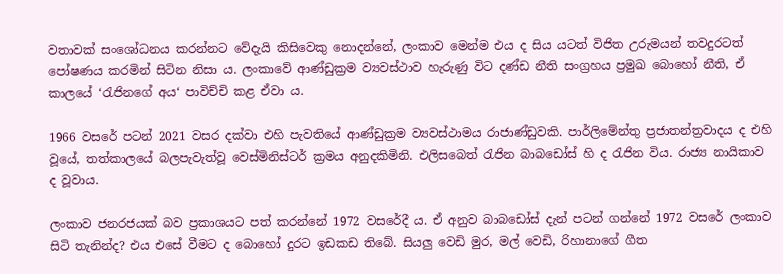වතාවක් සංශෝධනය කරන්නට වේදැයි කිසිවෙකු නොදන්නේ, ලංකාව මෙන්ම එය ද සිය යටත් විජිත උරුමයන් තවදුරටත් පෝෂණය කරමින් සිටින නිසා ය. ලංකාවේ ආණ්ඩුක්‍රම ව්‍යවස්ථාව හැරුණු විට දණ්ඩ නීති සංග්‍රහය ප්‍රමුඛ බොහෝ නීති, ඒ කාලයේ ‘රැජිනගේ අය‘ පාවිච්චි කළ ඒවා ය.

1966 වසරේ පටන් 2021 වසර දක්වා එහි පැවතියේ ආණ්ඩුක්‍රම ව්‍යවස්ථාමය රාජාණ්ඩුවකි. පාර්ලිමේන්තු ප්‍රජාතන්ත්‍රවාදය ද එහි වූයේ, තත්කාලයේ බලපැවැත්වූ වෙස්මිනිස්ටර් ක්‍රමය අනුදකිමිනි. එලිසබෙත් රැජින බාබඩෝස් හි ද රැජින විය. රාජ්‍ය නායිකාව ද වූවාය.

ලංකාව ජනරජයක් බව ප්‍රකාශයට පත් කරන්නේ 1972 වසරේදී ය. ඒ අනුව බාබඩෝස් දැන් පටන් ගන්නේ 1972 වසරේ ලංකාව සිටි තැනින්ද? එය එසේ වීමට ද බොහෝ දුරට ඉඩකඩ තිබේ. සියලු වෙඩි මුර, මල් වෙඩි, රිහානාගේ ගීත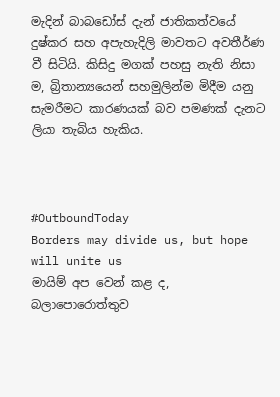මැදින් බාබඩෝස් දැන් ජාතිකත්වයේ දුෂ්කර සහ අපැහැදිලි මාවතට අවතීර්ණ වී සිටියි. කිසිදු මගක් පහසු නැති නිසා ම, බ්‍රිතාන්‍යයෙන් සහමුලින්ම මිදීම යනු සැමරීමට කාරණයක් බව පමණක් දැනට ලියා තැබිය හැකිය.



#OutboundToday
Borders may divide us, but hope will unite us
මායිම් අප වෙන් කළ ද, බලාපොරොත්තුව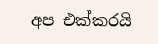අප එක්කරයි